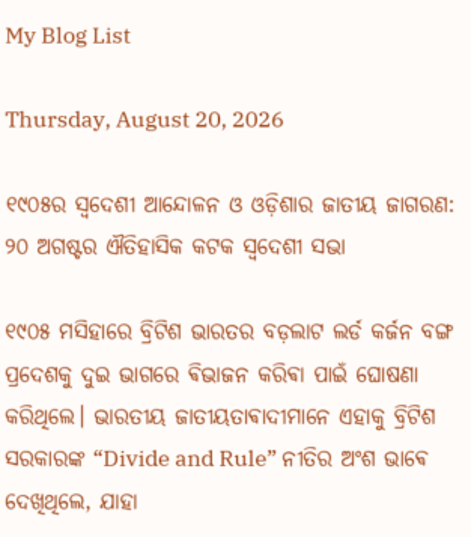My Blog List

Thursday, August 20, 2026

୧୯୦୫ର ସ୍ୱଦେଶୀ ଆନ୍ଦୋଳନ ଓ ଓଡ଼ିଶାର ଜାତୀୟ ଜାଗରଣ: ୨୦ ଅଗଷ୍ଟର ଐତିହାସିକ କଟକ ସ୍ବଦେଶୀ ସଭା

୧୯୦୫ ମସିହାରେ ବ୍ରିଟିଶ ଭାରତର ବଡ଼ଲାଟ ଲର୍ଡ କର୍ଜନ ବଙ୍ଗ ପ୍ରଦେଶକୁ ଦୁଇ ଭାଗରେ ଵିଭାଜନ କରିଵା ପାଇଁ ଘୋଷଣା କରିଥିଲେ। ଭାରତୀୟ ଜାତୀୟତାଵାଦୀମାନେ ଏହାକୁ ବ୍ରିଟିଶ ସରକାରଙ୍କ “Divide and Rule” ନୀତିର ଅଂଶ ଭାଵେ ଦେଖିଥିଲେ, ଯାହା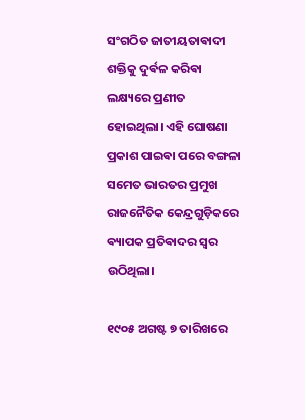ସଂଗଠିତ ଜାତୀୟତାଵାଦୀ ଶକ୍ତିକୁ ଦୁର୍ଵଳ କରିଵା ଲକ୍ଷ୍ୟରେ ପ୍ରଣୀତ ହୋଇଥିଲା। ଏହି ଘୋଷଣା ପ୍ରକାଶ ପାଇଵା ପରେ ବଙ୍ଗଳା ସମେତ ଭାରତର ପ୍ରମୁଖ ରାଜନୈତିକ କେନ୍ଦ୍ରଗୁଡ଼ିକରେ ଵ୍ୟାପକ ପ୍ରତିଵାଦର ସ୍ୱର ଉଠିଥିଲା।

୧୯୦୫ ଅଗଷ୍ଟ ୭ ତାରିଖରେ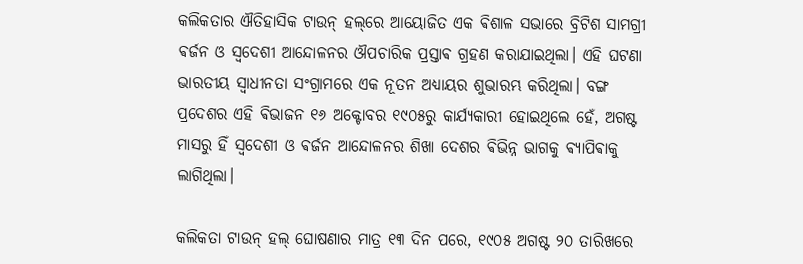କଲିକତାର ଐତିହାସିକ ଟାଉନ୍‌ ହଲ୍‌ରେ ଆୟୋଜିତ ଏକ ଵିଶାଳ ସଭାରେ ବ୍ରିଟିଶ ସାମଗ୍ରୀ ଵର୍ଜନ ଓ ସ୍ୱଦେଶୀ ଆନ୍ଦୋଳନର ଔପଚାରିକ ପ୍ରସ୍ତାଵ ଗ୍ରହଣ କରାଯାଇଥିଲା। ଏହି ଘଟଣା ଭାରତୀୟ ସ୍ୱାଧୀନତା ସଂଗ୍ରାମରେ ଏକ ନୂତନ ଅଧ୍ୟାୟର ଶୁଭାରମ୍ଭ କରିଥିଲା। ବଙ୍ଗ ପ୍ରଦେଶର ଏହି ଵିଭାଜନ ୧୬ ଅକ୍ଟୋବର ୧୯୦୫ରୁ କାର୍ଯ୍ୟକାରୀ ହୋଇଥିଲେ ହେଁ, ଅଗଷ୍ଟ ମାସରୁ ହିଁ ସ୍ୱଦେଶୀ ଓ ଵର୍ଜନ ଆନ୍ଦୋଳନର ଶିଖା ଦେଶର ଵିଭିନ୍ନ ଭାଗକୁ ଵ୍ୟାପିଵାକୁ ଲାଗିଥିଲା।

କଲିକତା ଟାଉନ୍ ହଲ୍ ଘୋଷଣାର ମାତ୍ର ୧୩ ଦିନ ପରେ, ୧୯୦୫ ଅଗଷ୍ଟ ୨୦ ତାରିଖରେ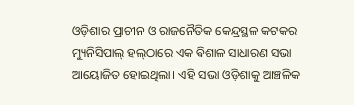ଓଡ଼ିଶାର ପ୍ରାଚୀନ ଓ ରାଜନୈତିକ କେନ୍ଦ୍ରସ୍ଥଳ କଟକର ମ୍ୟୁନିସିପାଲ୍‌ ହଲ୍‌ଠାରେ ଏକ ଵିଶାଳ ସାଧାରଣ ସଭା ଆୟୋଜିତ ହୋଇଥିଲା। ଏହି ସଭା ଓଡ଼ିଶାକୁ ଆଞ୍ଚଳିକ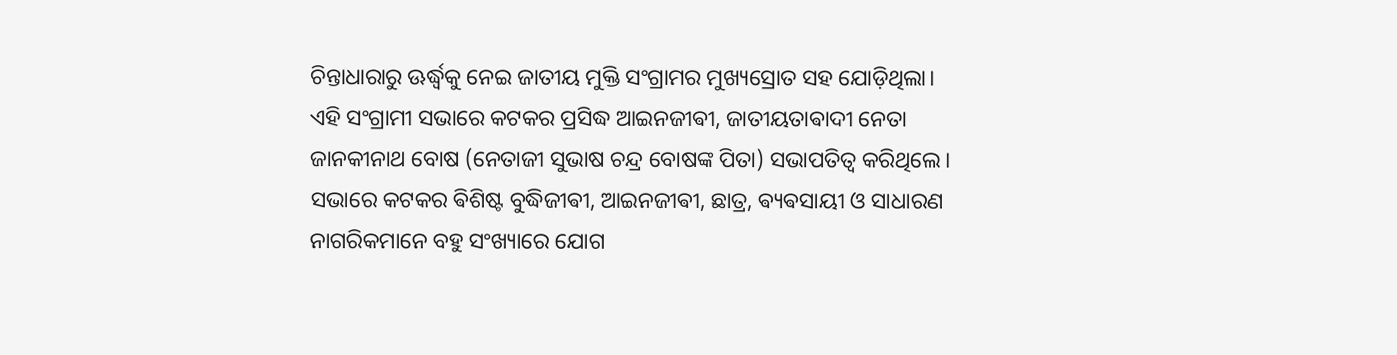ଚିନ୍ତାଧାରାରୁ ଊର୍ଦ୍ଧ୍ୱକୁ ନେଇ ଜାତୀୟ ମୁକ୍ତି ସଂଗ୍ରାମର ମୁଖ୍ୟସ୍ରୋତ ସହ ଯୋଡ଼ିଥିଲା।
ଏହି ସଂଗ୍ରାମୀ ସଭାରେ କଟକର ପ୍ରସିଦ୍ଧ ଆଇନଜୀଵୀ, ଜାତୀୟତାଵାଦୀ ନେତା ଜାନକୀନାଥ ବୋଷ (ନେତାଜୀ ସୁଭାଷ ଚନ୍ଦ୍ର ବୋଷଙ୍କ ପିତା) ସଭାପତିତ୍ୱ କରିଥିଲେ। ସଭାରେ କଟକର ଵିଶିଷ୍ଟ ବୁଦ୍ଧିଜୀଵୀ, ଆଇନଜୀଵୀ, ଛାତ୍ର, ଵ୍ୟଵସାୟୀ ଓ ସାଧାରଣ ନାଗରିକମାନେ ବହୁ ସଂଖ୍ୟାରେ ଯୋଗ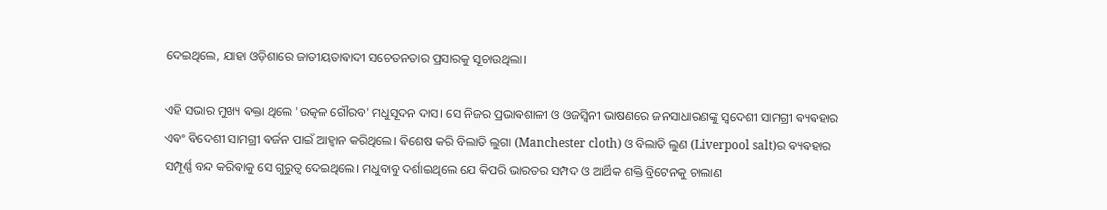ଦେଇଥିଲେ, ଯାହା ଓଡ଼ିଶାରେ ଜାତୀୟତାଵାଦୀ ସଚେତନତାର ପ୍ରସାରକୁ ସୂଚାଉଥିଲା।

ଏହି ସଭାର ମୁଖ୍ୟ ଵକ୍ତା ଥିଲେ 'ଉତ୍କଳ ଗୌରବ' ମଧୁସୂଦନ ଦାସ। ସେ ନିଜର ପ୍ରଭାଵଶାଳୀ ଓ ଓଜସ୍ୱିନୀ ଭାଷଣରେ ଜନସାଧାରଣଙ୍କୁ ସ୍ୱଦେଶୀ ସାମଗ୍ରୀ ଵ୍ୟଵହାର ଏଵଂ ଵିଦେଶୀ ସାମଗ୍ରୀ ଵର୍ଜନ ପାଇଁ ଆହ୍ୱାନ କରିଥିଲେ। ଵିଶେଷ କରି ବିଲାତି ଲୁଗା (Manchester cloth) ଓ ବିଲାତି ଲୁଣ (Liverpool salt)ର ଵ୍ୟଵହାର ସମ୍ପୂର୍ଣ୍ଣ ବନ୍ଦ କରିଵାକୁ ସେ ଗୁରୁତ୍ୱ ଦେଇଥିଲେ। ମଧୁବାବୁ ଦର୍ଶାଇଥିଲେ ଯେ କିପରି ଭାରତର ସମ୍ପଦ ଓ ଆର୍ଥିକ ଶକ୍ତି ବ୍ରିଟେନକୁ ଚାଲାଣ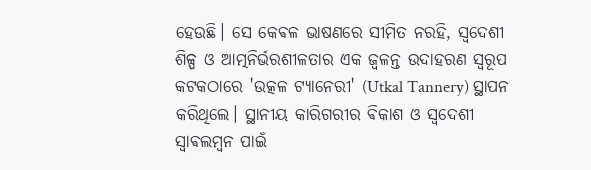ହେଉଛି। ସେ କେଵଳ ଭାଷଣରେ ସୀମିତ ନରହି, ସ୍ୱଦେଶୀ ଶିଳ୍ପ ଓ ଆତ୍ମନିର୍ଭରଶୀଳତାର ଏକ ଜ୍ୱଳନ୍ତ ଉଦାହରଣ ସ୍ୱରୂପ କଟକଠାରେ 'ଉତ୍କଳ ଟ୍ୟାନେରୀ' (Utkal Tannery) ସ୍ଥାପନ କରିଥିଲେ। ସ୍ଥାନୀୟ କାରିଗରୀର ଵିକାଶ ଓ ସ୍ୱଦେଶୀ ସ୍ୱାଵଲମ୍ବନ ପାଇଁ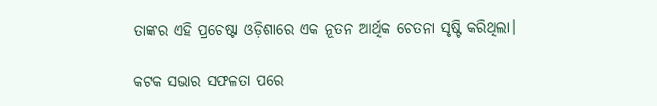ତାଙ୍କର ଏହି ପ୍ରଚେଷ୍ଟା ଓଡ଼ିଶାରେ ଏକ ନୂତନ ଆର୍ଥିକ ଚେତନା ସୃଷ୍ଟି କରିଥିଲା।

କଟକ ସଭାର ସଫଳତା ପରେ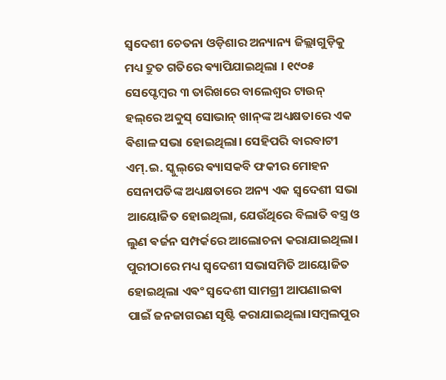ସ୍ୱଦେଶୀ ଚେତନା ଓଡ଼ିଶାର ଅନ୍ୟାନ୍ୟ ଜିଲ୍ଲାଗୁଡ଼ିକୁ ମଧ୍ୟ ଦ୍ରୁତ ଗତିରେ ଵ୍ୟାପିଯାଇଥିଲା ।‌ ୧୯୦୫ ସେପ୍ଟେମ୍ବର ୩ ତାରିଖରେ ବାଲେଶ୍ୱର ଟାଉନ୍ ହଲ୍‌ରେ ଅବ୍ଦୁସ୍ ସୋଭାନ୍ ଖାନ୍‌ଙ୍କ ଅଧ୍ୟକ୍ଷତାରେ ଏକ ଵିଶାଳ ସଭା ହୋଇଥିଲା। ସେହିପରି ବାରବାଟୀ ଏମ୍.ଇ. ସ୍କୁଲ୍‌ରେ ଵ୍ୟାସକବି ଫକୀର ମୋହନ ସେନାପତିଙ୍କ ଅଧ୍ୟକ୍ଷତାରେ ଅନ୍ୟ ଏକ ସ୍ୱଦେଶୀ ସଭା ଆୟୋଜିତ ହୋଇଥିଲା, ଯେଉଁଥିରେ ବିଲାତି ବସ୍ତ୍ର ଓ ଲୁଣ ଵର୍ଜନ ସମ୍ପର୍କରେ ଆଲୋଚନା କରାଯାଇଥିଲା। ପୁରୀଠାରେ ମଧ୍ୟ ସ୍ୱଦେଶୀ ସଭାସମିତି ଆୟୋଜିତ ହୋଇଥିଲା ଏଵଂ ସ୍ୱଦେଶୀ ସାମଗ୍ରୀ ଆପଣାଇଵା ପାଇଁ ଜନଜାଗରଣ ସୃଷ୍ଟି କରାଯାଇଥିଲା।ସମ୍ବଲପୁର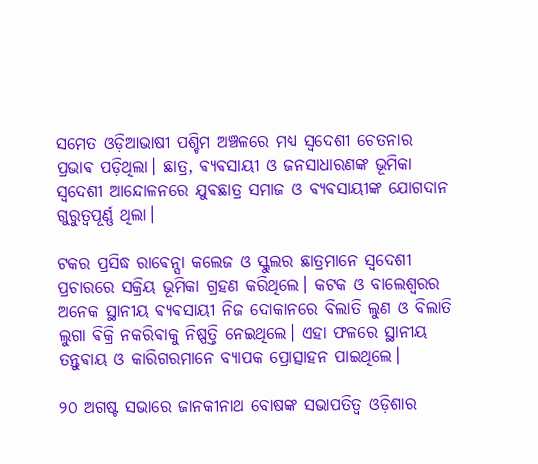ସମେତ ଓଡ଼ିଆଭାଷୀ ପଶ୍ଚିମ ଅଞ୍ଚଳରେ ମଧ୍ୟ ସ୍ୱଦେଶୀ ଚେତନାର ପ୍ରଭାଵ ପଡ଼ିଥିଲା। ଛାତ୍ର, ଵ୍ୟଵସାୟୀ ଓ ଜନସାଧାରଣଙ୍କ ଭୂମିକା
ସ୍ୱଦେଶୀ ଆନ୍ଦୋଳନରେ ଯୁଵଛାତ୍ର ସମାଜ ଓ ଵ୍ୟଵସାୟୀଙ୍କ ଯୋଗଦାନ ଗୁରୁତ୍ୱପୂର୍ଣ୍ଣ ଥିଲା।

ଟକର ପ୍ରସିଦ୍ଧ ରାଵେନ୍ସା କଲେଜ ଓ ସ୍କୁଲର ଛାତ୍ରମାନେ ସ୍ୱଦେଶୀ ପ୍ରଚାରରେ ସକ୍ରିୟ ଭୂମିକା ଗ୍ରହଣ କରିଥିଲେ। କଟକ ଓ ବାଲେଶ୍ୱରର ଅନେକ ସ୍ଥାନୀୟ ଵ୍ୟଵସାୟୀ ନିଜ ଦୋକାନରେ ବିଲାତି ଲୁଣ ଓ ବିଲାତି ଲୁଗା ଵିକ୍ରି ନକରିଵାକୁ ନିଷ୍ପତ୍ତି ନେଇଥିଲେ। ଏହା ଫଳରେ ସ୍ଥାନୀୟ ତନ୍ତୁଵାୟ ଓ କାରିଗରମାନେ ବ୍ୟାପକ ପ୍ରୋତ୍ସାହନ ପାଇଥିଲେ।

୨୦ ଅଗଷ୍ଟ ସଭାରେ ଜାନକୀନାଥ ବୋଷଙ୍କ ସଭାପତିତ୍ୱ ଓଡ଼ିଶାର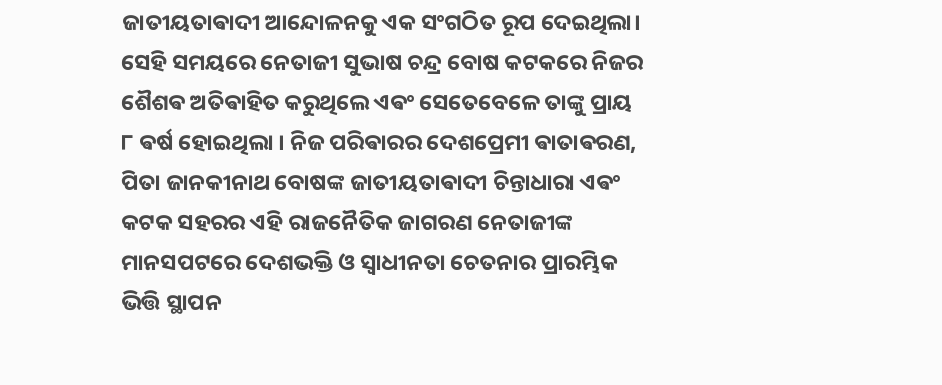ଜାତୀୟତାଵାଦୀ ଆନ୍ଦୋଳନକୁ ଏକ ସଂଗଠିତ ରୂପ ଦେଇଥିଲା। ସେହି ସମୟରେ ନେତାଜୀ ସୁଭାଷ ଚନ୍ଦ୍ର ବୋଷ କଟକରେ ନିଜର ଶୈଶଵ ଅତିଵାହିତ କରୁଥିଲେ ଏଵଂ ସେତେବେଳେ ତାଙ୍କୁ ପ୍ରାୟ ୮ ଵର୍ଷ ହୋଇଥିଲା । ନିଜ ପରିଵାରର ଦେଶପ୍ରେମୀ ଵାତାଵରଣ, ପିତା ଜାନକୀନାଥ ବୋଷଙ୍କ ଜାତୀୟତାଵାଦୀ ଚିନ୍ତାଧାରା ଏଵଂ କଟକ ସହରର ଏହି ରାଜନୈତିକ ଜାଗରଣ ନେତାଜୀଙ୍କ ମାନସପଟରେ ଦେଶଭକ୍ତି ଓ ସ୍ୱାଧୀନତା ଚେତନାର ପ୍ରାରମ୍ଭିକ ଭିତ୍ତି ସ୍ଥାପନ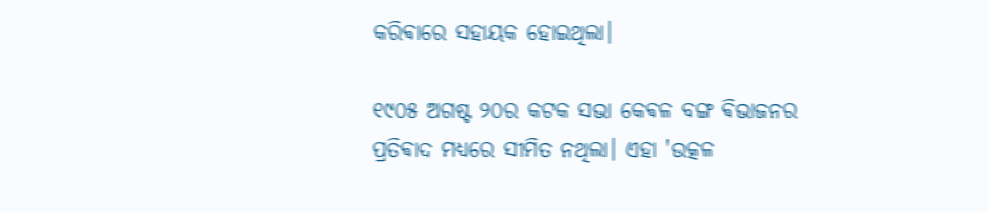କରିଵାରେ ସହାୟକ ହୋଇଥିଲା।

୧୯୦୫ ଅଗଷ୍ଟ ୨୦ର କଟକ ସଭା କେଵଳ ବଙ୍ଗ ଵିଭାଜନର ପ୍ରତିଵାଦ ମଧ୍ୟରେ ସୀମିତ ନଥିଲା। ଏହା 'ଉତ୍କଳ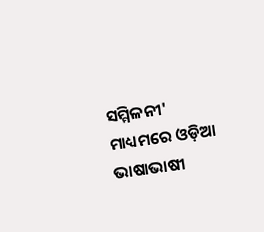ସମ୍ମିଳନୀ' ମାଧ୍ୟମରେ ଓଡ଼ିଆ ଭାଷାଭାଷୀ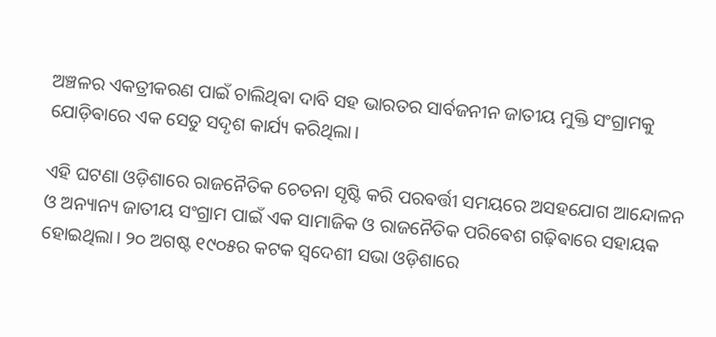ଅଞ୍ଚଳର ଏକତ୍ରୀକରଣ ପାଇଁ ଚାଲିଥିଵା ଦାବି ସହ ଭାରତର ସାର୍ବଜନୀନ ଜାତୀୟ ମୁକ୍ତି ସଂଗ୍ରାମକୁ ଯୋଡ଼ିଵାରେ ଏକ ସେତୁ ସଦୃଶ କାର୍ଯ୍ୟ କରିଥିଲା।

ଏହି ଘଟଣା ଓଡ଼ିଶାରେ ରାଜନୈତିକ ଚେତନା ସୃଷ୍ଟି କରି ପରଵର୍ତ୍ତୀ ସମୟରେ ଅସହଯୋଗ ଆନ୍ଦୋଳନ ଓ ଅନ୍ୟାନ୍ୟ ଜାତୀୟ ସଂଗ୍ରାମ ପାଇଁ ଏକ ସାମାଜିକ ଓ ରାଜନୈତିକ ପରିଵେଶ ଗଢ଼ିଵାରେ ସହାୟକ ହୋଇଥିଲା। ୨୦ ଅଗଷ୍ଟ ୧୯୦୫ର କଟକ ସ୍ୱଦେଶୀ ସଭା ଓଡ଼ିଶାରେ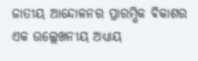ଜାତୀୟ ଆନ୍ଦୋଳନର ପ୍ରାରମ୍ଭିକ ଵିକାଶର ଏକ ଉଲ୍ଲେଖନୀୟ ଅଧ୍ୟାୟ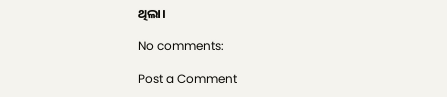ଥିଲା।

No comments:

Post a Comment